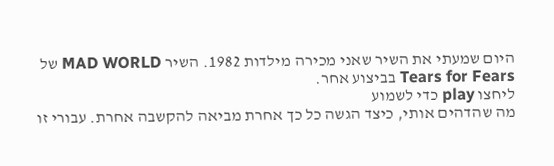היום שמעתי את השיר שאני מכירה מילדות 1982. השיר MAD WORLD של Tears for Fears בביצוע אחר.
ליחצו play כדי לשמוע
מה שהדהים אותי, כיצד הגשה כל כך אחרת מביאה להקשבה אחרת. עבורי זו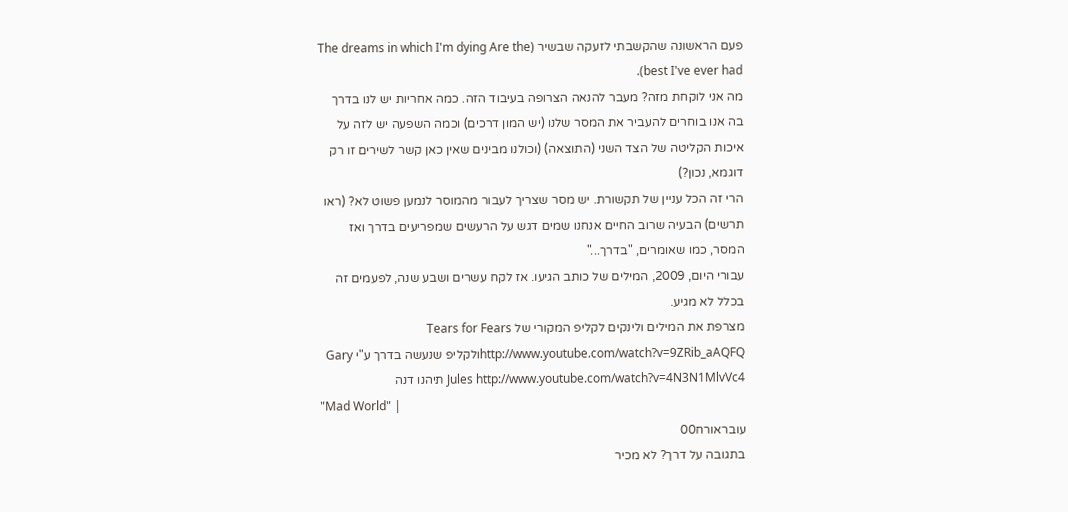פעם הראשונה שהקשבתי לזעקה שבשיר (The dreams in which I'm dying Are the best I've ever had).
מה אני לוקחת מזה? מעבר להנאה הצרופה בעיבוד הזה. כמה אחריות יש לנו בדרך בה אנו בוחרים להעביר את המסר שלנו (יש המון דרכים) וכמה השפעה יש לזה על איכות הקליטה של הצד השני (התוצאה) (וכולנו מבינים שאין כאן קשר לשירים זו רק דוגמא, נכון?)
הרי זה הכל עניין של תקשורת. יש מסר שצריך לעבור מהמוסר לנמען פשוט לא? (ראו תרשים) הבעיה שרוב החיים אנחנו שמים דגש על הרעשים שמפריעים בדרך ואז המסר, כמו שאומרים, "בדרך..."
עבורי היום, 2009, המילים של כותב הגיעו. אז לקח עשרים ושבע שנה, לפעמים זה בכלל לא מגיע.
מצרפת את המילים ולינקים לקליפ המקורי של Tears for Fears http://www.youtube.com/watch?v=9ZRib_aAQFQולקליפ שנעשה בדרך ע"י Gary Jules http://www.youtube.com/watch?v=4N3N1MlvVc4 תיהנו דנה
"Mad World" |
עובראורח00
בתגובה על דרך? לא מכיר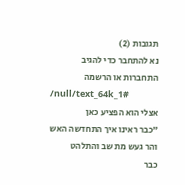תגובות (2)
נא להתחבר כדי להגיב
התחברות או הרשמה
/null/text_64k_1#
אצלי הוא הפציע כאן
"כבר ראינו איך התחדשה האש
והר געש מת שב והתלהט
כבר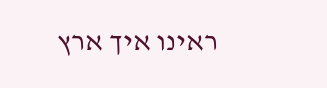ראינו איך ארץ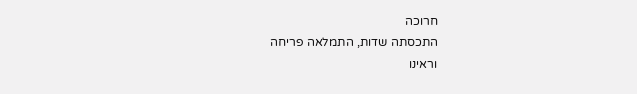חרוכה
התכסתה שדות, התמלאה פריחה
וראינו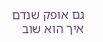גם אופק שנדם
איך הוא שוב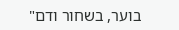בוער, בשחור ודם"